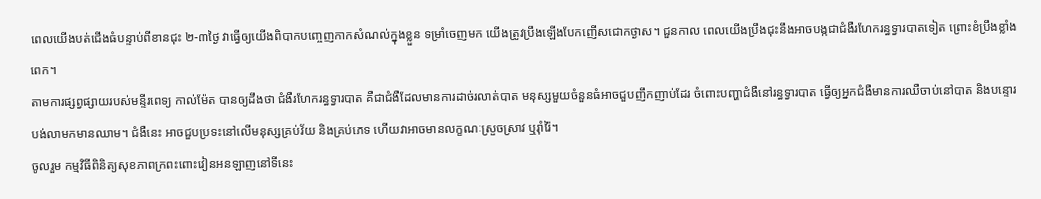ពេលយើងបត់ជើងធំបន្ទាប់ពីខានជុះ ២-៣ថ្ងៃ វាធ្វើឲ្យយើងពិបាកបញ្ចេញកាកសំណល់ក្នុងខ្លួន ទម្រាំចេញមក យើងត្រូវប្រឹងឡើងបែកញើសជោកថ្ងាស។ ជួនកាល ពេលយើងប្រឹងជុះនឹងអាចបង្កជាជំងឺរហែករន្ធទ្វារបាតទៀត ព្រោះខំប្រឹងខ្លាំងពេក។
តាមការផ្សព្វផ្សាយរបស់មន្ទីរពេទ្យ កាល់ម៉ែត បានឲ្យដឹងថា ជំងឺរហែករន្ធទ្វារបាត គឺជាជំងឺដែលមានការដាច់រលាត់បាត មនុស្សមួយចំនួនធំអាចជួបញឹកញាប់ដែរ ចំពោះបញ្ហាជំងឺនៅរន្ធទ្វារបាត ធ្វើឲ្យអ្នកជំងឺមានការឈឺចាប់នៅបាត និងបន្ទោរបង់លាមកមានឈាម។ ជំងឺនេះ អាចជួបប្រទះនៅលើមនុស្សគ្រប់វ័យ និងគ្រប់ភេទ ហើយវាអាចមានលក្ខណៈស្រួចស្រាវ ឬរ៉ាំរ៉ៃ។
ចូលរួម កម្មវិធីពិនិត្យសុខភាពក្រពះពោះវៀនអនឡាញនៅទីនេះ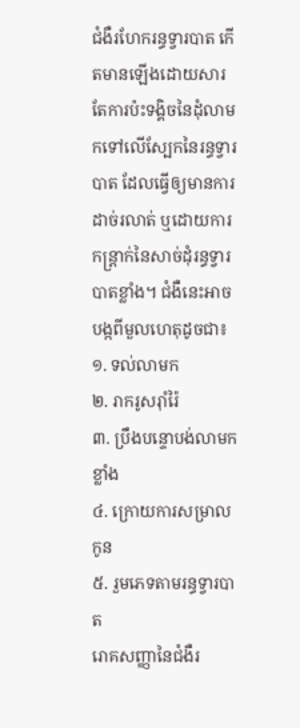ជំងឺរហែករន្ធទ្វារបាត កើតមានឡើងដោយសារតែការប៉ះទង្គិចនៃដុំលាមកទៅលើស្បែកនៃរន្ធទ្វារបាត ដែលធ្វើឲ្យមានការដាច់រលាត់ ឬដោយការកន្ត្រាក់នៃសាច់ដុំរន្ធទ្វារបាតខ្លាំង។ ជំងឺនេះអាចបង្កពីមួលហេតុដូចជា៖
១. ទល់លាមក
២. រាករូសរ៉ាំរ៉ៃ
៣. ប្រឹងបន្ទោបង់លាមកខ្លាំង
៤. ក្រោយការសម្រាលកូន
៥. រួមភេទតាមរន្ធទ្វារបាត
រោគសញ្ញានៃជំងឺរ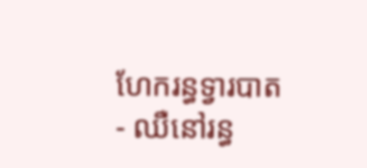ហែករន្ធទ្វារបាត
- ឈឺនៅរន្ធ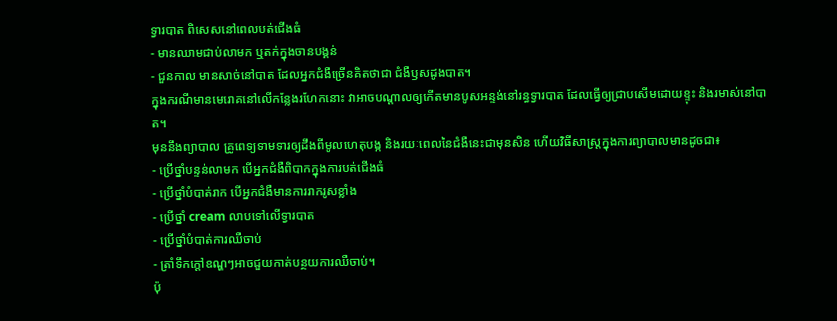ទ្វារបាត ពិសេសនៅពេលបត់ជើងធំ
- មានឈាមជាប់លាមក ឬតក់ក្នុងចានបង្គន់
- ជួនកាល មានសាច់នៅបាត ដែលអ្នកជំងឺច្រើនគិតថាជា ជំងឺឫសដូងបាត។
ក្នុងករណីមានមេរោគនៅលើកន្លែងរហែកនោះ វាអាចបណ្ដាលឲ្យកើតមានបូសអន្ទង់នៅរន្ធទ្វារបាត ដែលធ្វើឲ្យជ្រាបសើមដោយខ្ទុះ និងរមាស់នៅបាត។
មុននឹងព្យាបាល គ្រូពេទ្យទាមទារឲ្យដឹងពីមូលហេតុបង្ក និងរយៈពេលនៃជំងឺនេះជាមុនសិន ហើយវិធីសាស្ត្រក្នុងការព្យាបាលមានដូចជា៖
- ប្រើថ្នាំបន្ទន់លាមក បើអ្នកជំងឺពិបាកក្នុងការបត់ជើងធំ
- ប្រើថ្នាំបំបាត់រាក បើអ្នកជំងឺមានការរាករូសខ្លាំង
- ប្រើថ្នាំ cream លាបទៅលើទ្វារបាត
- ប្រើថ្នាំបំបាត់ការឈឺចាប់
- ត្រាំទឹកក្ដៅឧណ្ហៗអាចជួយកាត់បន្ថយការឈឺចាប់។
ប៉ុ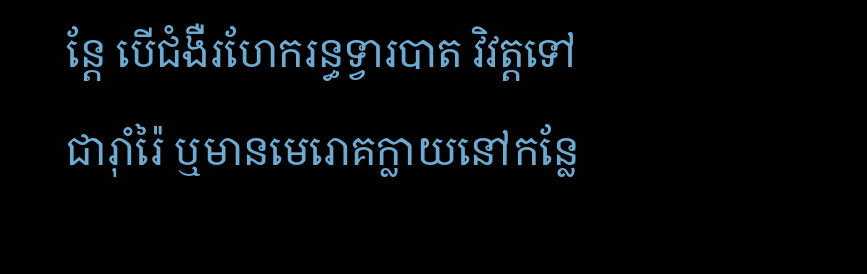ន្តែ បើជំងឺរហែករន្ធទ្វារបាត វិវត្តទៅជារ៉ាំរ៉ៃ ឬមានមេរោគក្លាយនៅកន្លែ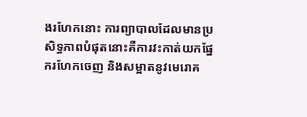ងរហែកនោះ ការព្យាបាលដែលមានប្រសិទ្ធភាពបំផុតនោះគឺការវះកាត់យកផ្នែករហែកចេញ និងសម្អាតនូវមេរោគ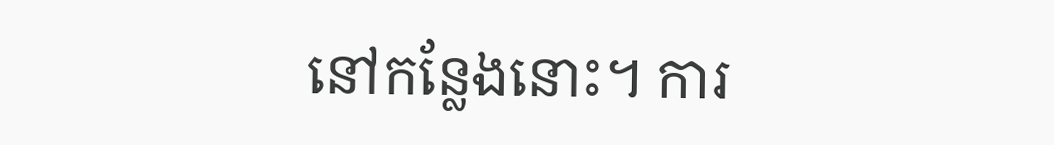នៅកន្លែងនោះ។ ការ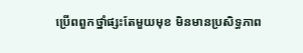ប្រើពពួកថ្នាំផ្សះតែមួយមុខ មិនមានប្រសិទ្ធភាព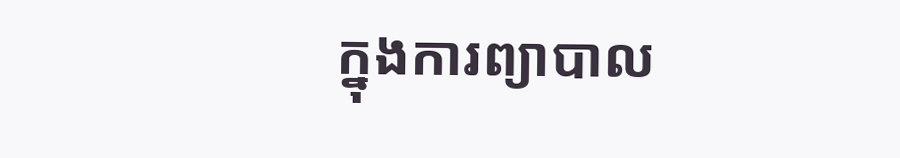ក្នុងការព្យាបាល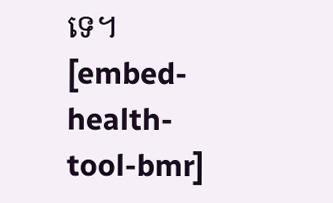ទេ។
[embed-health-tool-bmr]